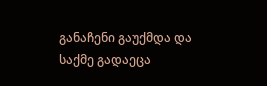განაჩენი გაუქმდა და საქმე გადაეცა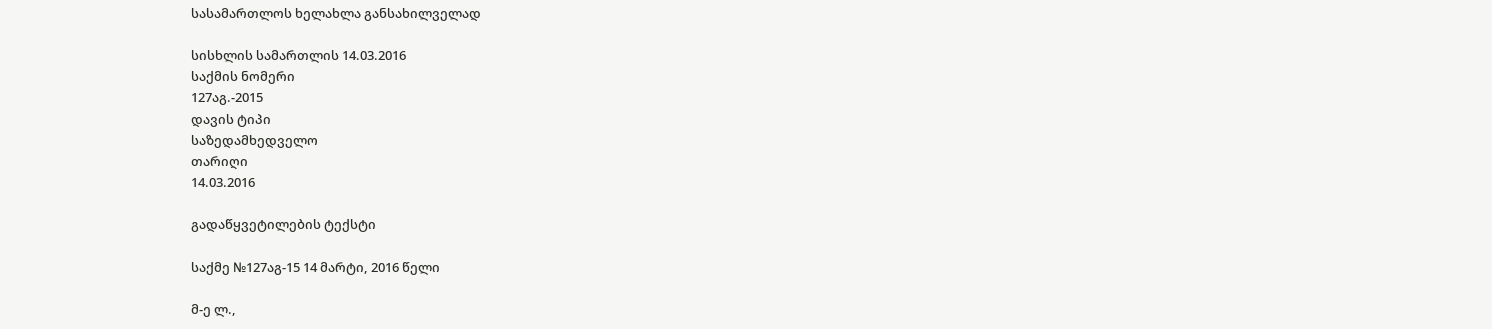სასამართლოს ხელახლა განსახილველად

სისხლის სამართლის 14.03.2016
საქმის ნომერი
127აგ.-2015
დავის ტიპი
საზედამხედველო
თარიღი
14.03.2016

გადაწყვეტილების ტექსტი

საქმე №127აგ-15 14 მარტი, 2016 წელი

მ-ე ლ.,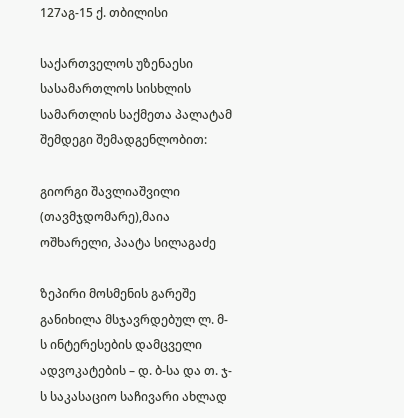127აგ-15 ქ. თბილისი

საქართველოს უზენაესი სასამართლოს სისხლის სამართლის საქმეთა პალატამ შემდეგი შემადგენლობით:

გიორგი შავლიაშვილი (თავმჯდომარე),მაია ოშხარელი, პაატა სილაგაძე

ზეპირი მოსმენის გარეშე განიხილა მსჯავრდებულ ლ. მ-ს ინტერესების დამცველი ადვოკატების – დ. ბ-სა და თ. ჯ-ს საკასაციო საჩივარი ახლად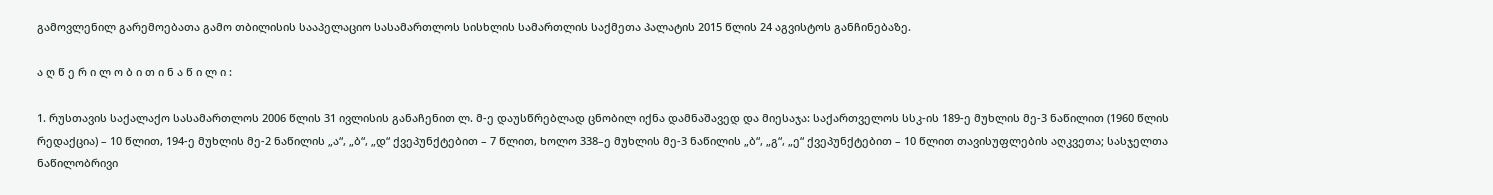გამოვლენილ გარემოებათა გამო თბილისის სააპელაციო სასამართლოს სისხლის სამართლის საქმეთა პალატის 2015 წლის 24 აგვისტოს განჩინებაზე.

ა ღ წ ე რ ი ლ ო ბ ი თ ი ნ ა წ ი ლ ი :

1. რუსთავის საქალაქო სასამართლოს 2006 წლის 31 ივლისის განაჩენით ლ. მ-ე დაუსწრებლად ცნობილ იქნა დამნაშავედ და მიესაჯა: საქართველოს სსკ-ის 189-ე მუხლის მე-3 ნაწილით (1960 წლის რედაქცია) – 10 წლით, 194-ე მუხლის მე-2 ნაწილის „ა“, „ბ“, „დ“ ქვეპუნქტებით – 7 წლით, ხოლო 338–ე მუხლის მე-3 ნაწილის „ბ“, „გ“, „ე“ ქვეპუნქტებით – 10 წლით თავისუფლების აღკვეთა; სასჯელთა ნაწილობრივი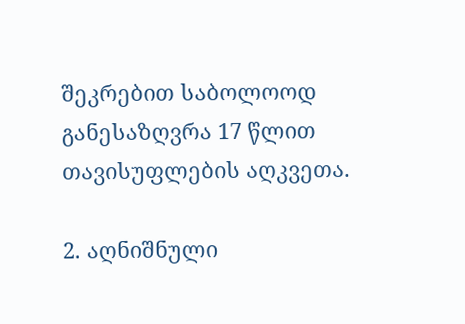შეკრებით საბოლოოდ განესაზღვრა 17 წლით თავისუფლების აღკვეთა.

2. აღნიშნული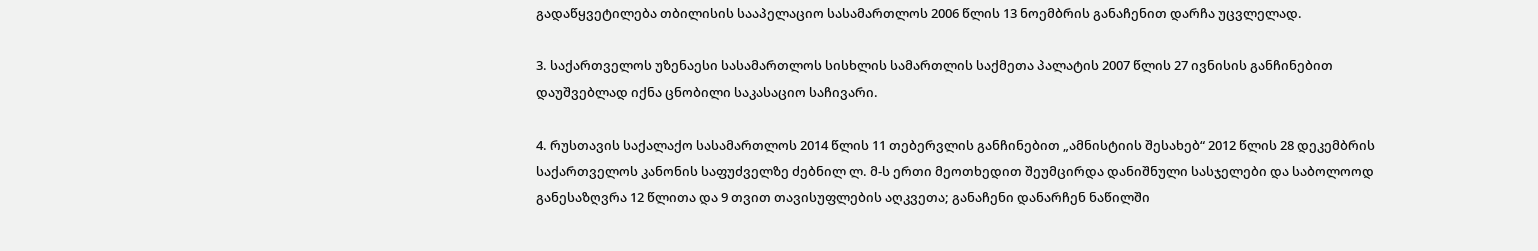გადაწყვეტილება თბილისის სააპელაციო სასამართლოს 2006 წლის 13 ნოემბრის განაჩენით დარჩა უცვლელად.

3. საქართველოს უზენაესი სასამართლოს სისხლის სამართლის საქმეთა პალატის 2007 წლის 27 ივნისის განჩინებით დაუშვებლად იქნა ცნობილი საკასაციო საჩივარი.

4. რუსთავის საქალაქო სასამართლოს 2014 წლის 11 თებერვლის განჩინებით „ამნისტიის შესახებ“ 2012 წლის 28 დეკემბრის საქართველოს კანონის საფუძველზე ძებნილ ლ. მ-ს ერთი მეოთხედით შეუმცირდა დანიშნული სასჯელები და საბოლოოდ განესაზღვრა 12 წლითა და 9 თვით თავისუფლების აღკვეთა; განაჩენი დანარჩენ ნაწილში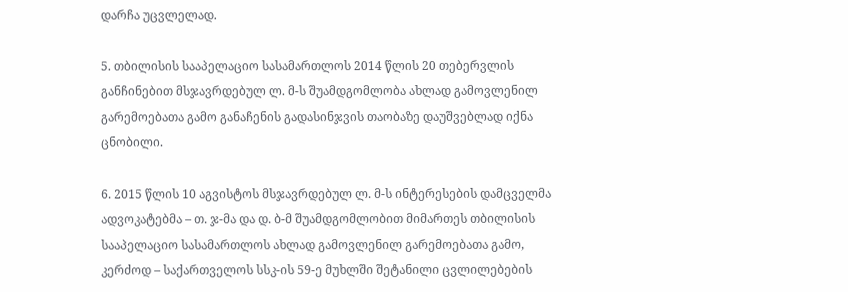დარჩა უცვლელად.

5. თბილისის სააპელაციო სასამართლოს 2014 წლის 20 თებერვლის განჩინებით მსჯავრდებულ ლ. მ-ს შუამდგომლობა ახლად გამოვლენილ გარემოებათა გამო განაჩენის გადასინჯვის თაობაზე დაუშვებლად იქნა ცნობილი.

6. 2015 წლის 10 აგვისტოს მსჯავრდებულ ლ. მ-ს ინტერესების დამცველმა ადვოკატებმა – თ. ჯ-მა და დ. ბ-მ შუამდგომლობით მიმართეს თბილისის სააპელაციო სასამართლოს ახლად გამოვლენილ გარემოებათა გამო, კერძოდ – საქართველოს სსკ-ის 59-ე მუხლში შეტანილი ცვლილებების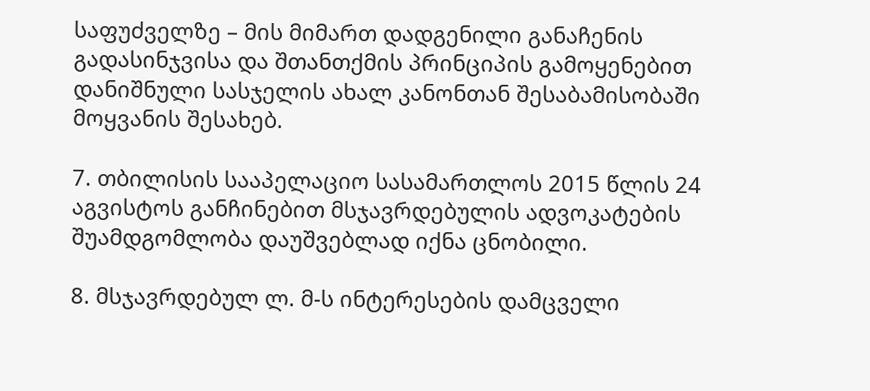საფუძველზე – მის მიმართ დადგენილი განაჩენის გადასინჯვისა და შთანთქმის პრინციპის გამოყენებით დანიშნული სასჯელის ახალ კანონთან შესაბამისობაში მოყვანის შესახებ.

7. თბილისის სააპელაციო სასამართლოს 2015 წლის 24 აგვისტოს განჩინებით მსჯავრდებულის ადვოკატების შუამდგომლობა დაუშვებლად იქნა ცნობილი.

8. მსჯავრდებულ ლ. მ-ს ინტერესების დამცველი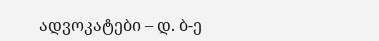ადვოკატები – დ. ბ-ე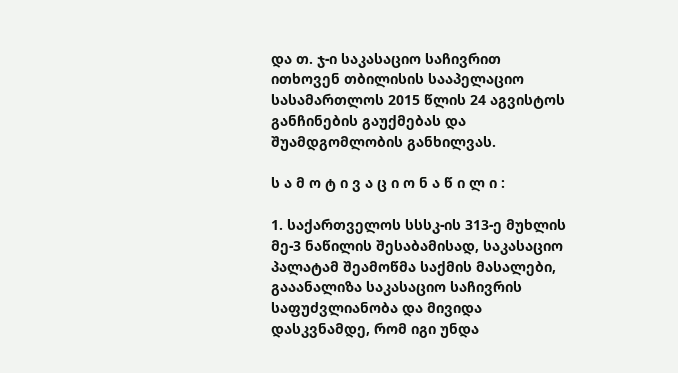და თ. ჯ-ი საკასაციო საჩივრით ითხოვენ თბილისის სააპელაციო სასამართლოს 2015 წლის 24 აგვისტოს განჩინების გაუქმებას და შუამდგომლობის განხილვას.

ს ა მ ო ტ ი ვ ა ც ი ო ნ ა წ ი ლ ი :

1. საქართველოს სსსკ-ის 313-ე მუხლის მე-3 ნაწილის შესაბამისად, საკასაციო პალატამ შეამოწმა საქმის მასალები, გააანალიზა საკასაციო საჩივრის საფუძვლიანობა და მივიდა დასკვნამდე, რომ იგი უნდა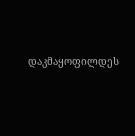დაკმაყოფილდეს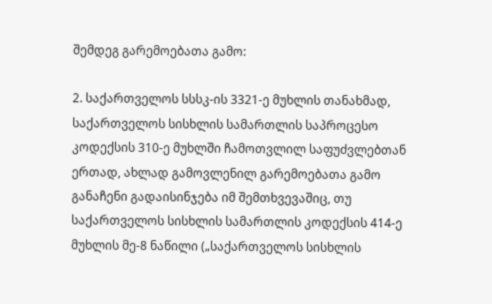შემდეგ გარემოებათა გამო:

2. საქართველოს სსსკ-ის 3321-ე მუხლის თანახმად, საქართველოს სისხლის სამართლის საპროცესო კოდექსის 310-ე მუხლში ჩამოთვლილ საფუძვლებთან ერთად, ახლად გამოვლენილ გარემოებათა გამო განაჩენი გადაისინჯება იმ შემთხვევაშიც, თუ საქართველოს სისხლის სამართლის კოდექსის 414-ე მუხლის მე-8 ნაწილი („საქართველოს სისხლის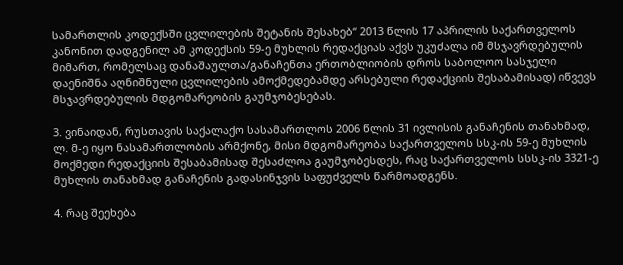სამართლის კოდექსში ცვლილების შეტანის შესახებ“ 2013 წლის 17 აპრილის საქართველოს კანონით დადგენილ ამ კოდექსის 59-ე მუხლის რედაქციას აქვს უკუძალა იმ მსჯავრდებულის მიმართ, რომელსაც დანაშაულთა/განაჩენთა ერთობლიობის დროს საბოლოო სასჯელი დაენიშნა აღნიშნული ცვლილების ამოქმედებამდე არსებული რედაქციის შესაბამისად) იწვევს მსჯავრდებულის მდგომარეობის გაუმჯობესებას.

3. ვინაიდან, რუსთავის საქალაქო სასამართლოს 2006 წლის 31 ივლისის განაჩენის თანახმად, ლ. მ-ე იყო ნასამართლობის არმქონე, მისი მდგომარეობა საქართველოს სსკ-ის 59-ე მუხლის მოქმედი რედაქციის შესაბამისად შესაძლოა გაუმჯობესდეს, რაც საქართველოს სსსკ-ის 3321-ე მუხლის თანახმად განაჩენის გადასინჯვის საფუძველს წარმოადგენს.

4. რაც შეეხება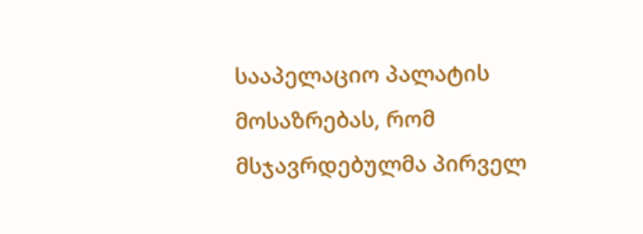სააპელაციო პალატის მოსაზრებას, რომ მსჯავრდებულმა პირველ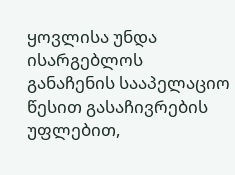ყოვლისა უნდა ისარგებლოს განაჩენის სააპელაციო წესით გასაჩივრების უფლებით,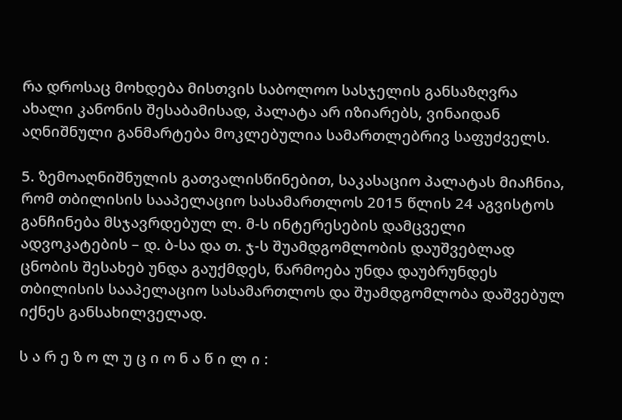რა დროსაც მოხდება მისთვის საბოლოო სასჯელის განსაზღვრა ახალი კანონის შესაბამისად, პალატა არ იზიარებს, ვინაიდან აღნიშნული განმარტება მოკლებულია სამართლებრივ საფუძველს.

5. ზემოაღნიშნულის გათვალისწინებით, საკასაციო პალატას მიაჩნია, რომ თბილისის სააპელაციო სასამართლოს 2015 წლის 24 აგვისტოს განჩინება მსჯავრდებულ ლ. მ-ს ინტერესების დამცველი ადვოკატების – დ. ბ-სა და თ. ჯ-ს შუამდგომლობის დაუშვებლად ცნობის შესახებ უნდა გაუქმდეს, წარმოება უნდა დაუბრუნდეს თბილისის სააპელაციო სასამართლოს და შუამდგომლობა დაშვებულ იქნეს განსახილველად.

ს ა რ ე ზ ო ლ უ ც ი ო ნ ა წ ი ლ ი :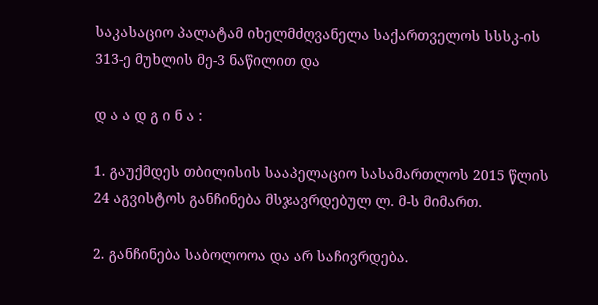საკასაციო პალატამ იხელმძღვანელა საქართველოს სსსკ-ის 313-ე მუხლის მე-3 ნაწილით და

დ ა ა დ გ ი ნ ა :

1. გაუქმდეს თბილისის სააპელაციო სასამართლოს 2015 წლის 24 აგვისტოს განჩინება მსჯავრდებულ ლ. მ-ს მიმართ.

2. განჩინება საბოლოოა და არ საჩივრდება.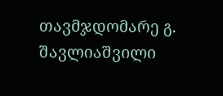თავმჯდომარე გ. შავლიაშვილი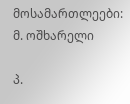მოსამართლეები: მ. ოშხარელი

პ.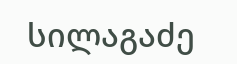სილაგაძე